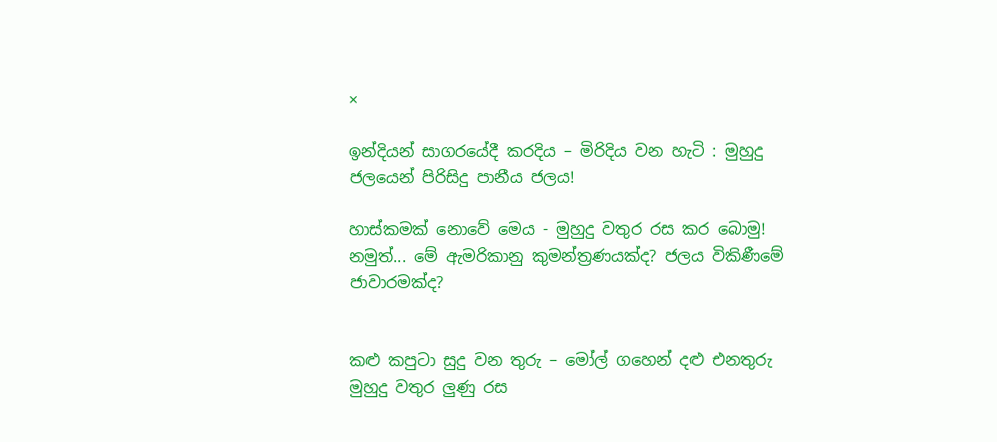×

ඉන්දියන් සාගරයේදී කරදිය – මිරිදිය වන හැටි : මුහුදු ජලයෙන් පිරිසිදු පානීය ජලය!

හාස්කමක් නොවේ මෙය - මුහුදු වතුර රස කර බොමු! නමුත්... මේ ඇමරිකානු කුමන්ත්‍රණයක්ද? ජලය විකිණීමේ ජාවාරමක්ද?


කළු කපුටා සුදු වන තුරු – මෝල් ගහෙන් දළු එනතුරු මුහුදු වතුර ලුණු රස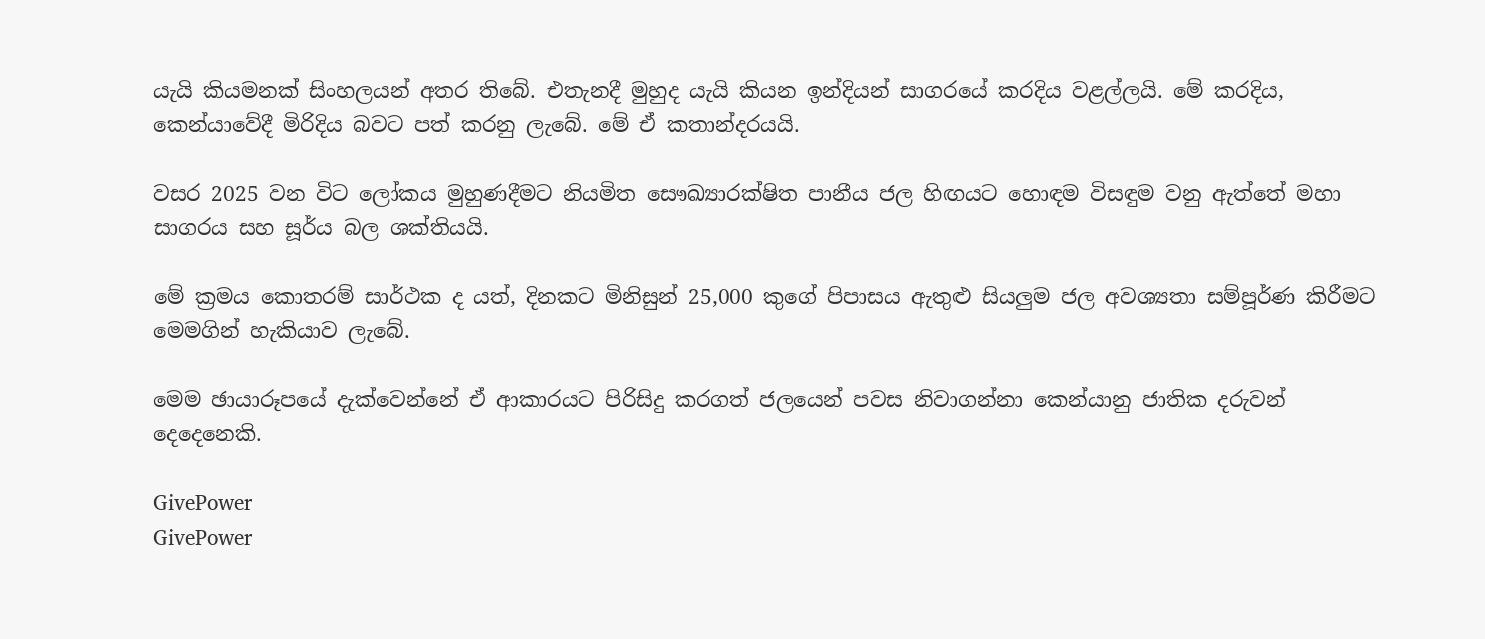යැයි කියමනක් සිංහලයන් අතර තිබේ. එතැනදී මුහුද යැයි කියන ඉන්දියන් සාගරයේ කරදිය වළල්ලයි. මේ කරදිය, කෙන්යාවේදී මිරිදිය බවට පත් කරනු ලැබේ. මේ ඒ කතාන්දරයයි.

වසර 2025 වන විට ලෝකය මුහුණදීමට නියමිත සෞඛ්‍යාරක්ෂිත පානීය ජල හිඟයට හොඳම විසඳුම වනු ඇත්තේ මහා සාගරය සහ සූර්ය බල ශක්තියයි.

මේ ක්‍රමය කොතරම් සාර්ථක ද යත්, දිනකට මිනිසුන් 25,000 කුගේ පිපාසය ඇතුළු සියලුම ජල අවශ්‍යතා සම්පූර්ණ කිරීමට මෙමගින් හැකියාව ලැබේ.

මෙම ඡායාරූපයේ දැක්වෙන්නේ ඒ ආකාරයට පිරිසිදු කරගත් ජලයෙන් පවස නිවාගන්නා කෙන්යානු ජාතික දරුවන් දෙදෙනෙකි.

GivePower
GivePower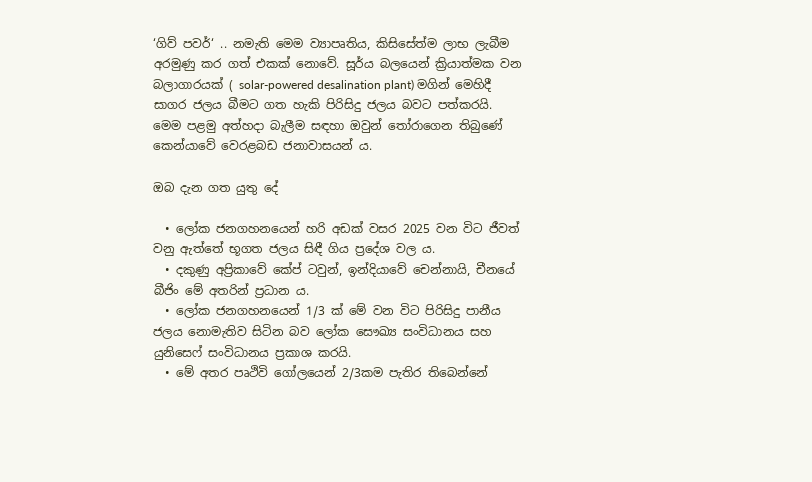‘ගිව් පවර්‘ .. නමැති මෙම ව්‍යාපෘතිය, කිසිසේත්ම ලාභ ලැබීම අරමුණු කර ගත් එකක් නොවේ. සූර්ය බලයෙන් ක්‍රියාත්මක වන බලාගාරයක් ( solar-powered desalination plant) මගින් මෙහිදී සාගර ජලය බීමට ගත හැකි පිරිසිදු ජලය බවට පත්කරයි. මෙම පළමු අත්හදා බැලීම සඳහා ඔවුන් තෝරාගෙන තිබුණේ කෙන්යාවේ වෙරළබඩ ජනාවාසයන් ය.

ඔබ දැන ගත යුතු දේ

  • ලෝක ජනගහනයෙන් හරි අඩක් වසර 2025 වන විට ජීවත් වනු ඇත්තේ භූගත ජලය සිඳී ගිය ප්‍රදේශ වල ය.
  • දකුණු අප්‍රිකාවේ කේප් ටවුන්, ඉන්දියාවේ චෙන්නායි, චීනයේ බීජිං මේ අතරින් ප්‍රධාන ය.
  • ලෝක ජනගහනයෙන් 1/3 ක් මේ වන විට පිරිසිදු පානීය ජලය නොමැතිව සිටින බව ලෝක සෞඛ්‍ය සංවිධානය සහ යුනිසෙෆ් සංවිධානය ප්‍රකාශ කරයි.
  • මේ අතර පෘථිවි ගෝලයෙන් 2/3කම පැතිර තිබෙන්නේ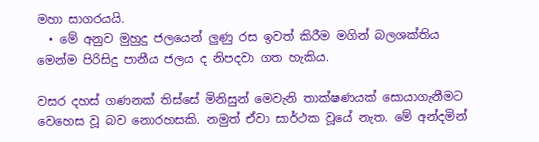මහා සාගරයයි.
  • මේ අනුව මුහුදු ජලයෙන් ලුණු රස ඉවත් කිරීම මගින් බලශක්තිය මෙන්ම පිරිසිදු පානීය ජලය ද නිපදවා ගත හැකිය.

වසර දහස් ගණනක් තිස්සේ මිනිසුන් මෙවැනි තාක්ෂණයක් සොයාගැනීමට වෙහෙස වූ බව නොරහසකි. නමුත් ඒවා සාර්ථක වූයේ නැත. මේ අන්දමින්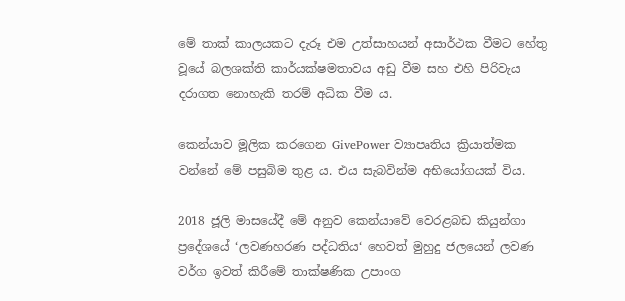මේ තාක් කාලයකට දැරූ එම උත්සාහයන් අසාර්ථක වීමට හේතු වූයේ බලශක්ති කාර්යක්ෂමතාවය අඩු වීම සහ එහි පිරිවැය දරාගත නොහැකි තරම් අධික වීම ය.

කෙන්යාව මූලික කරගෙන GivePower ව්‍යාපෘතිය ක්‍රියාත්මක වන්නේ මේ පසුබිම තුළ ය. එය සැබවින්ම අභියෝගයක් විය.

2018 ජූලි මාසයේදී මේ අනුව කෙන්යාවේ වෙරළබඩ කියුන්ගා ප්‍රදේශයේ ‘ලවණහරණ පද්ධතිය‘ හෙවත් මුහුදු ජලයෙන් ලවණ වර්ග ඉවත් කිරීමේ තාක්ෂණික උපාංග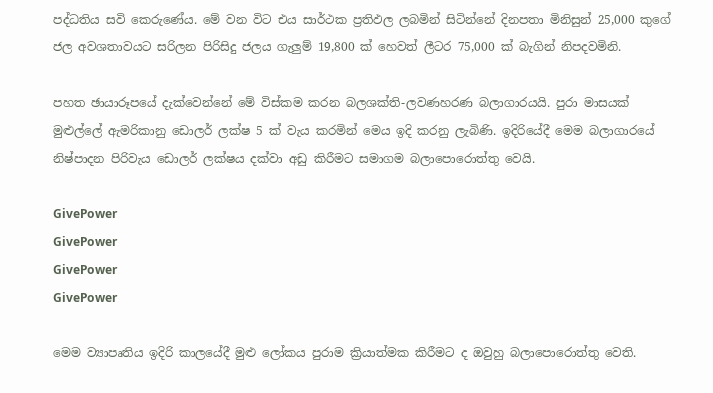පද්ධතිය සවි කෙරුණේය. මේ වන විට එය සාර්ථක ප්‍රතිඵල ලබමින් සිටින්නේ දිනපතා මිනිසුන් 25,000 කුගේ ජල අවශතාවයට සරිලන පිරිසිදු ජලය ගැලුම් 19,800 ක් හෙවත් ලීටර 75,000 ක් බැගින් නිපදවමිනි.

පහත ඡායාරූපයේ දැක්වෙන්නේ මේ විස්කම කරන බලශක්ති-ලවණහරණ බලාගාරයයි. පුරා මාසයක් මුළුල්ලේ ඇමරිකානු ඩොලර් ලක්ෂ 5 ක් වැය කරමින් මෙය ඉදි කරනු ලැබිණි. ඉදිරියේදී මෙම බලාගාරයේ නිෂ්පාදන පිරිවැය ඩොලර් ලක්ෂය දක්වා අඩු කිරීමට සමාගම බලාපොරොත්තු වෙයි.

GivePower
GivePower
GivePower
GivePower

මෙම ව්‍යාපෘතිය ඉදිරි කාලයේදී මුළු ලෝකය පුරාම ක්‍රියාත්මක කිරීමට ද ඔවුහු බලාපොරොත්තු වෙති.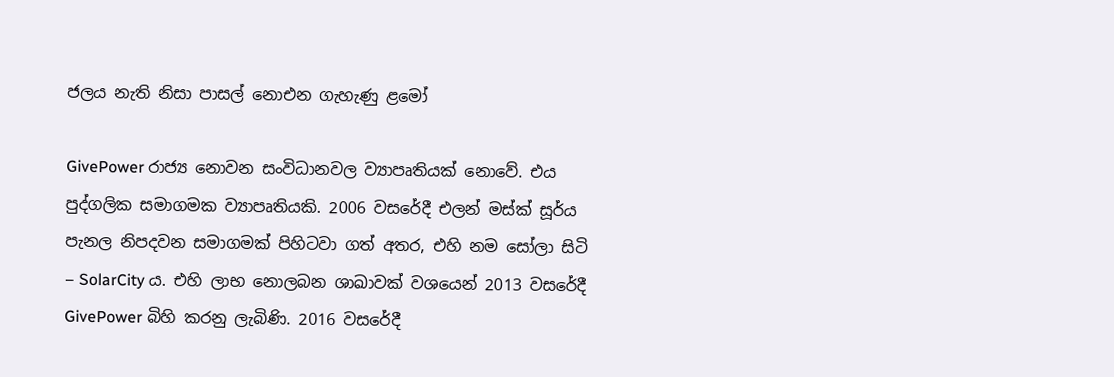ජලය නැති නිසා පාසල් නොඑන ගැහැණු ළමෝ

GivePower රාජ්‍ය නොවන සංවිධානවල ව්‍යාපෘතියක් නොවේ. එය පුද්ගලික සමාගමක ව්‍යාපෘතියකි. 2006 වසරේදී එලන් මස්ක් සූර්ය පැනල නිපදවන සමාගමක් පිහිටවා ගත් අතර, එහි නම සෝලා සිටි – SolarCity ය. එහි ලාභ නොලබන ශාඛාවක් වශයෙන් 2013 වසරේදී GivePower බිහි කරනු ලැබිණි. 2016 වසරේදී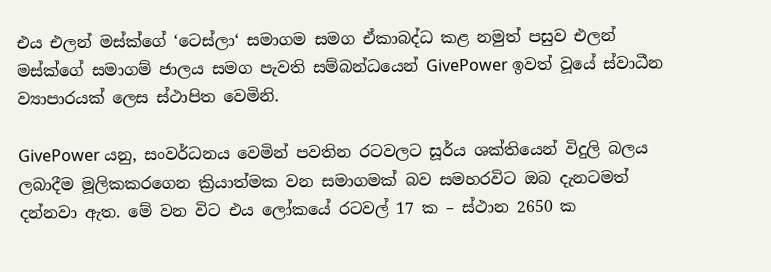එය එලන් මස්ක්ගේ ‘ටෙස්ලා‘ සමාගම සමග ඒකාබද්ධ කළ නමුත් පසුව එලන් මස්ක්ගේ සමාගම් ජාලය සමග පැවති සම්බන්ධයෙන් GivePower ඉවත් වූයේ ස්වාධීන ව්‍යාපාරයක් ලෙස ස්ථාපිත වෙමිනි.

GivePower යනු, සංවර්ධනය වෙමින් පවතින රටවලට සූර්ය ශක්තියෙන් විදුලි බලය ලබාදීම මූලිකකරගෙන ක්‍රියාත්මක වන සමාගමක් බව සමහරවිට ඔබ දැනටමත් දන්නවා ඇත. මේ වන විට එය ලෝකයේ රටවල් 17 ක – ස්ථාන 2650 ක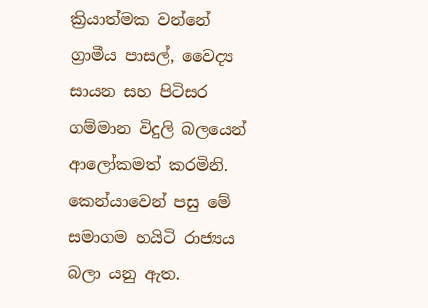ක්‍රියාත්මක වන්නේ ග්‍රාමීය පාසල්, වෛද්‍ය සායන සහ පිටිසර ගම්මාන විදුලි බලයෙන් ආලෝකමත් කරමිනි. කෙන්යාවෙන් පසු මේ සමාගම හයිටි රාජ්‍යය බලා යනු ඇත.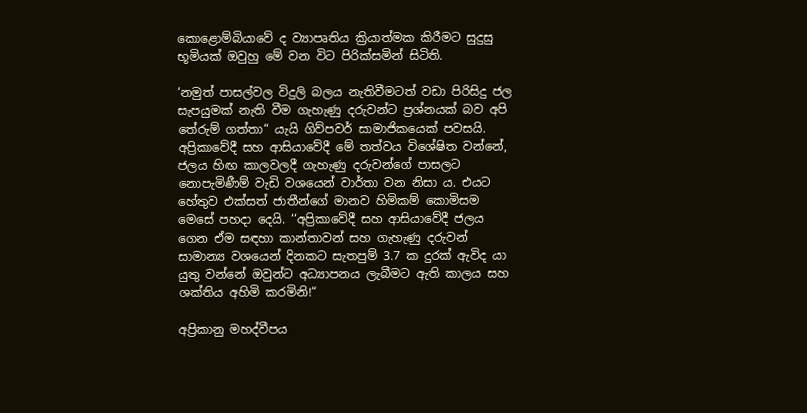කොළොම්බියාවේ ද ව්‍යාපෘතිය ක්‍රියාත්මක කිරීමට සුදුසු භූමියක් ඔවුහු මේ වන විට පිරික්සමින් සිටිති.

‘නමුත් පාසල්වල විදුලි බලය නැතිවීමටත් වඩා පිරිසිදු ජල සැපයුමක් නැති වීම ගැහැණු දරුවන්ට ප්‍රශ්නයක් බව අපි තේරුම් ගත්තා“ යැයි ගිව්පවර් සාමාජිකයෙක් පවසයි. අප්‍රිකාවේදී සහ ආසියාවේදී මේ තත්වය විශේෂිත වන්නේ, ජලය හිඟ කාලවලදී ගැහැණු දරුවන්ගේ පාසලට නොපැමිණීම් වැඩි වශයෙන් වාර්තා වන නිසා ය. එයට හේතුව එක්සත් ජාතීන්ගේ මානව හිමිකම් කොමිසම මෙසේ පහදා දෙයි. ‘‘අප්‍රිකාවේදී සහ ආසියාවේදී ජලය ගෙන ඒම සඳහා කාන්තාවන් සහ ගැහැණු දරුවන් සාමාන්‍ය වශයෙන් දිනකට සැතපුම් 3.7 ක දුරක් ඇවිද යා යුතු වන්නේ ඔවුන්ට අධ්‍යාපනය ලැබීමට ඇති කාලය සහ ශක්තිය අහිමි කරමිනි!“

අප්‍රිකානු මහද්වීපය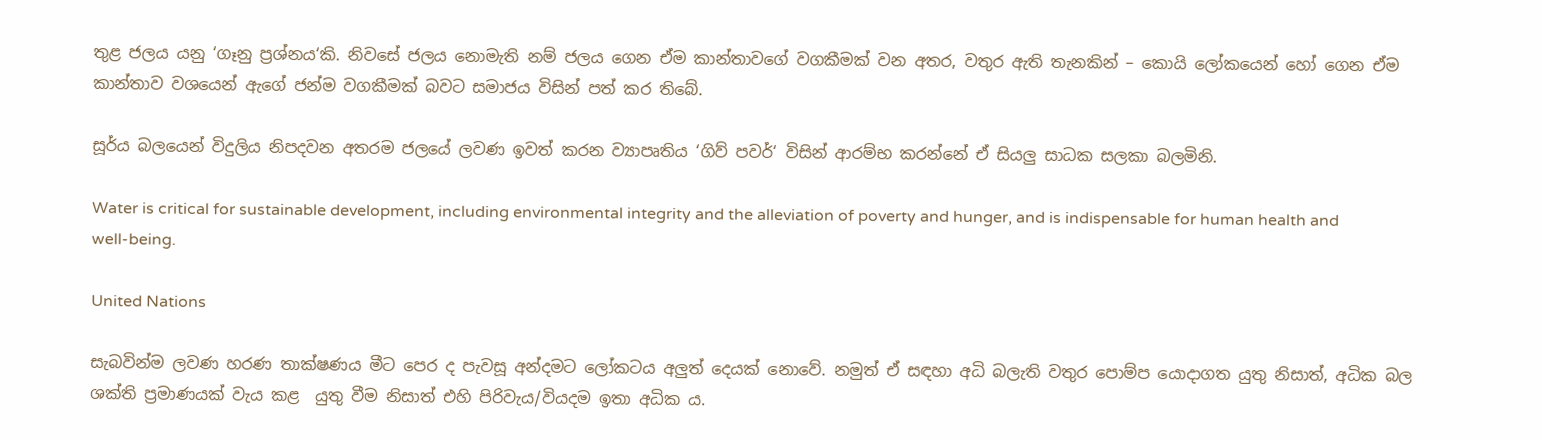තුළ ජලය යනු ‘ගෑනු ප්‍රශ්නය‘කි. නිවසේ ජලය නොමැති නම් ජලය ගෙන ඒම කාන්තාවගේ වගකීමක් වන අතර, වතුර ඇති තැනකින් – කොයි ලෝකයෙන් හෝ ගෙන ඒම කාන්තාව වශයෙන් ඇගේ ජන්ම වගකීමක් බවට සමාජය විසින් පත් කර තිබේ.

සූර්ය බලයෙන් විදුලිය නිපදවන අතරම ජලයේ ලවණ ඉවත් කරන ව්‍යාපෘතිය ‘ගිව් පවර්‘ විසින් ආරම්භ කරන්නේ ඒ සියලු සාධක සලකා බලමිනි.

Water is critical for sustainable development, including environmental integrity and the alleviation of poverty and hunger, and is indispensable for human health and well-being.

United Nations

සැබවින්ම ලවණ හරණ තාක්ෂණය මීට පෙර ද පැවසූ අන්දමට ලෝකටය අලුත් දෙයක් නොවේ. නමුත් ඒ සඳහා අධි බලැති වතුර පොම්ප යොදාගත යුතු නිසාත්, අධික බල ශක්ති ප්‍රමාණයක් වැය කළ  යුතු වීම නිසාත් එහි පිරිවැය/වියදම ඉතා අධික ය.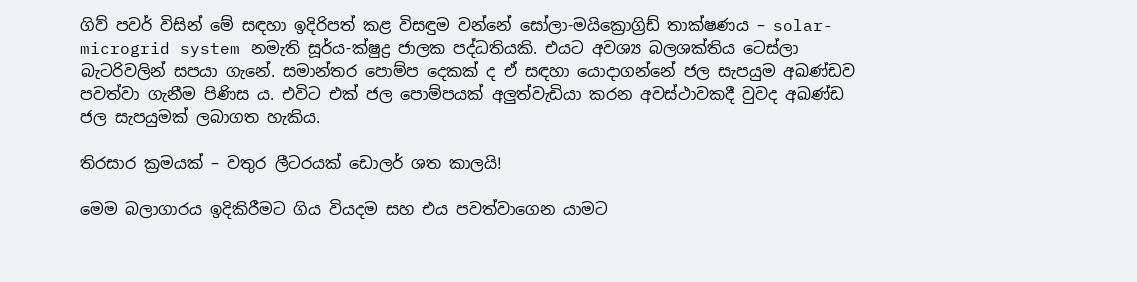ගිව් පවර් විසින් මේ සඳහා ඉදිරිපත් කළ විසඳුම වන්නේ සෝලා-මයික්‍රොග්‍රිඩ් තාක්ෂණය – solar-microgrid system නමැති සූර්ය-ක්ෂුද්‍ර ජාලක පද්ධතියකි. එයට අවශ්‍ය බලශක්තිය ටෙස්ලා බැටරිවලින් සපයා ගැනේ. සමාන්තර පොම්ප දෙකක් ද ඒ සඳහා යොදාගන්නේ ජල සැපයුම අඛණ්ඩව පවත්වා ගැනීම පිණිස ය. එවිට එක් ජල පොම්පයක් අලුත්වැඩියා කරන අවස්ථාවකදී වුවද අඛණ්ඩ ජල සැපයුමක් ලබාගත හැකිය.

තිරසාර ක්‍රමයක් – වතුර ලීටරයක් ඩොලර් ශත කාලයි!

මෙම බලාගාරය ඉදිකිරීමට ගිය වියදම සහ එය පවත්වාගෙන යාමට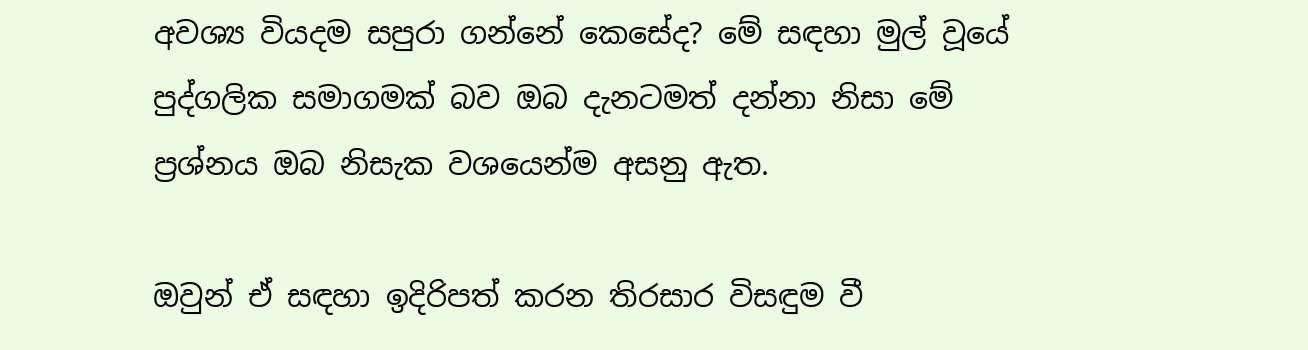අවශ්‍ය වියදම සපුරා ගන්නේ කෙසේද? මේ සඳහා මුල් වූයේ පුද්ගලික සමාගමක් බව ඔබ දැනටමත් දන්නා නිසා මේ ප්‍රශ්නය ඔබ නිසැක වශයෙන්ම අසනු ඇත.

ඔවුන් ඒ සඳහා ඉදිරිපත් කරන තිරසාර විසඳුම වී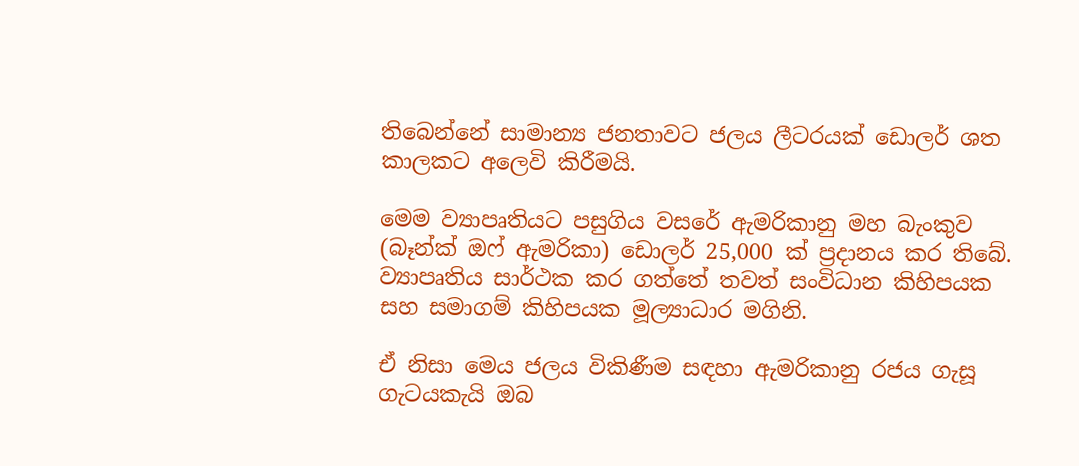තිබෙන්නේ සාමාන්‍ය ජනතාවට ජලය ලීටරයක් ඩොලර් ශත කාලකට අලෙවි කිරීමයි.

මෙම ව්‍යාපෘතියට පසුගිය වසරේ ඇමරිකානු මහ බැංකුව (බෑන්ක් ඔෆ් ඇමරිකා) ඩොලර් 25,000 ක් ප්‍රදානය කර තිබේ. ව්‍යාපෘතිය සාර්ථක කර ගත්තේ තවත් සංවිධාන කිහිපයක සහ සමාගම් කිහිපයක මූල්‍යාධාර මගිනි.

ඒ නිසා මෙය ජලය විකිණීම සඳහා ඇමරිකානු රජය ගැසූ ගැටයකැයි ඔබ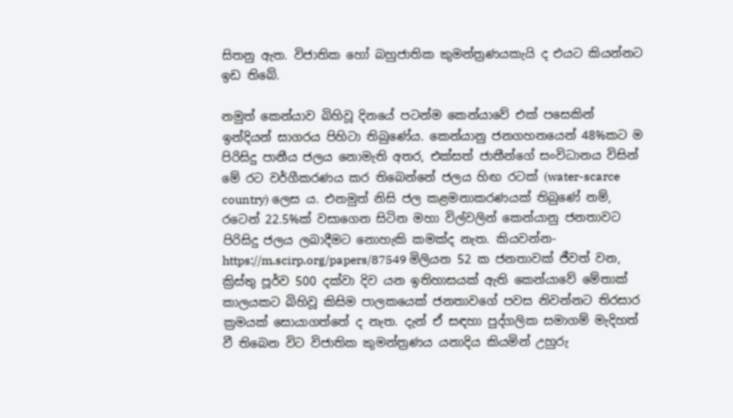සිතනු ඇත. විජාතික හෝ බහුජාතික කුමන්ත්‍රණයකැයි ද එයට කියන්නට ඉඩ තිබේ.

නමුත් කෙන්යාව බිහිවූ දිනයේ පටන්ම කෙන්යාවේ එක් පසෙකින් ඉන්දියන් සාගරය පිහිටා තිබුණේය. කෙන්යානු ජනගහනයෙන් 48%කට ම පිරිසිදු පානීය ජලය නොමැති අතර, එක්සත් ජාතීන්ගේ සංවිධානය විසින් මේ රට වර්ගීකරණය කර තිබෙන්නේ ජලය හිඟ රටක් (water-scarce country) ලෙස ය. එනමුත් නිසි ජල කළමනාකරණයක් තිබුණේ නම්, රටෙන් 22.5%ක් වසාගෙන සිටින මහා විල්වලින් කෙන්යානු ජනතාවට පිරිසිදු ජලය ලබාදීමට නොහැකි කමක්ද නැත. කියවන්න- https://m.scirp.org/papers/87549 මිලියන 52 ක ජනතාවක් ජීවත් වන, ක්‍රිස්තු පූර්ව 500 දක්වා දිව යන ඉතිහාසයක් ඇති කෙන්යාවේ මේතාක් කාලයකට බිහිවූ කිසිම පාලකයෙක් ජනතාවගේ පවස නිවන්නට තිරසාර ක්‍රමයක් සොයාගත්තේ ද නැත. දැන් ඒ සඳහා පුද්ගලික සමාගම් මැදිහත් වී තිබෙන විට විජාතික කුමන්ත්‍රණය යනාදිය කියමින් උහුරු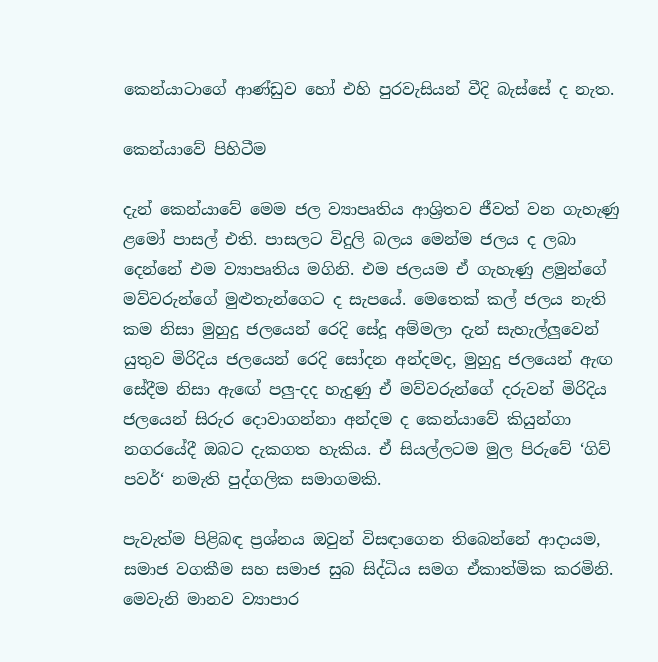කෙන්යාටාගේ ආණ්ඩුව හෝ එහි පුරවැසියන් වීදි බැස්සේ ද නැත.

කෙන්යාවේ පිහිටීම

දැන් කෙන්යාවේ මෙම ජල ව්‍යාපෘතිය ආශ්‍රිතව ජීවත් වන ගැහැණු ළමෝ පාසල් එති. පාසලට විදුලි බලය මෙන්ම ජලය ද ලබා දෙන්නේ එම ව්‍යාපෘතිය මගිනි. එම ජලයම ඒ ගැහැණු ළමුන්ගේ මව්වරුන්ගේ මුළුතැන්ගෙට ද සැපයේ. මෙතෙක් කල් ජලය නැති කම නිසා මුහුදු ජලයෙන් රෙදි සේදූ අම්මලා දැන් සැහැල්ලුවෙන් යුතුව මිරිදිය ජලයෙන් රෙදි සෝදන අන්දමද, මුහුදු ජලයෙන් ඇඟ සේදීම නිසා ඇඟේ පලු-දද හැදුණු ඒ මව්වරුන්ගේ දරුවන් මිරිදිය ජලයෙන් සිරුර දොවාගන්නා අන්දම ද කෙන්යාවේ කියුන්ගා නගරයේදී ඔබට දැකගත හැකිය. ඒ සියල්ලටම මුල පිරුවේ ‘ගිව් පවර්‘ නමැති පුද්ගලික සමාගමකි.

පැවැත්ම පිළිබඳ ප්‍රශ්නය ඔවුන් විසඳාගෙන තිබෙන්නේ ආදායම, සමාජ වගකීම සහ සමාජ සුබ සිද්ධිය සමග ඒකාත්මික කරමිනි. මෙවැනි මානව ව්‍යාපාර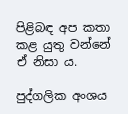පිළිබඳ අප කතා කළ යුතු වන්නේ ඒ නිසා ය.

පුද්ගලික අංශය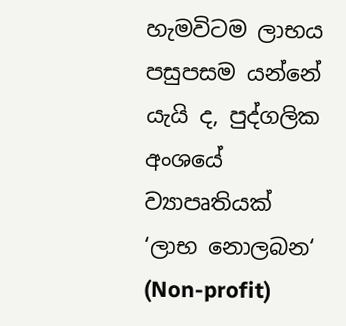හැමවිටම ලාභය පසුපසම යන්නේ යැයි ද, පුද්ගලික අංශයේ ව්‍යාපෘතියක් ‘ලාභ නොලබන‘ (Non-profit)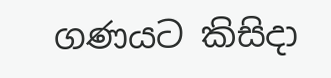ගණයට කිසිදා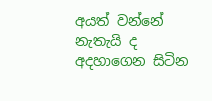අයත් වන්නේ නැතැයි ද අදහාගෙන සිටින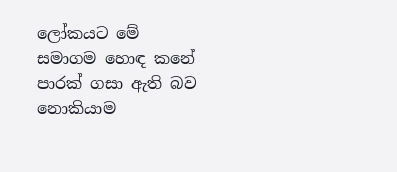ලෝකයට මේ සමාගම හොඳ කනේ පාරක් ගසා ඇති බව නොකියාම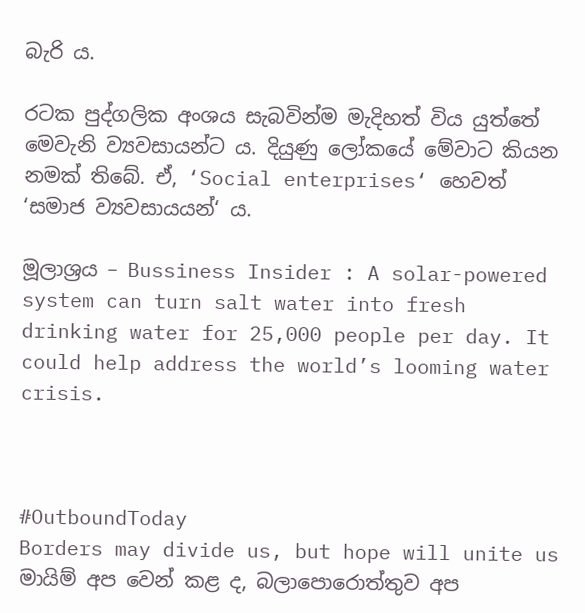බැරි ය.

රටක පුද්ගලික අංශය සැබවින්ම මැදිහත් විය යුත්තේ මෙවැනි ව්‍යවසායන්ට ය. දියුණු ලෝකයේ මේවාට කියන නමක් තිබේ. ඒ, ‘Social enterprises‘ හෙවත් ‘සමාජ ව්‍යවසායයන්‘ ය.

මූලාශ්‍රය – Bussiness Insider : A solar-powered system can turn salt water into fresh drinking water for 25,000 people per day. It could help address the world’s looming water crisis.



#OutboundToday
Borders may divide us, but hope will unite us
මායිම් අප වෙන් කළ ද, බලාපොරොත්තුව අප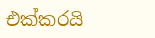එක්කරයි